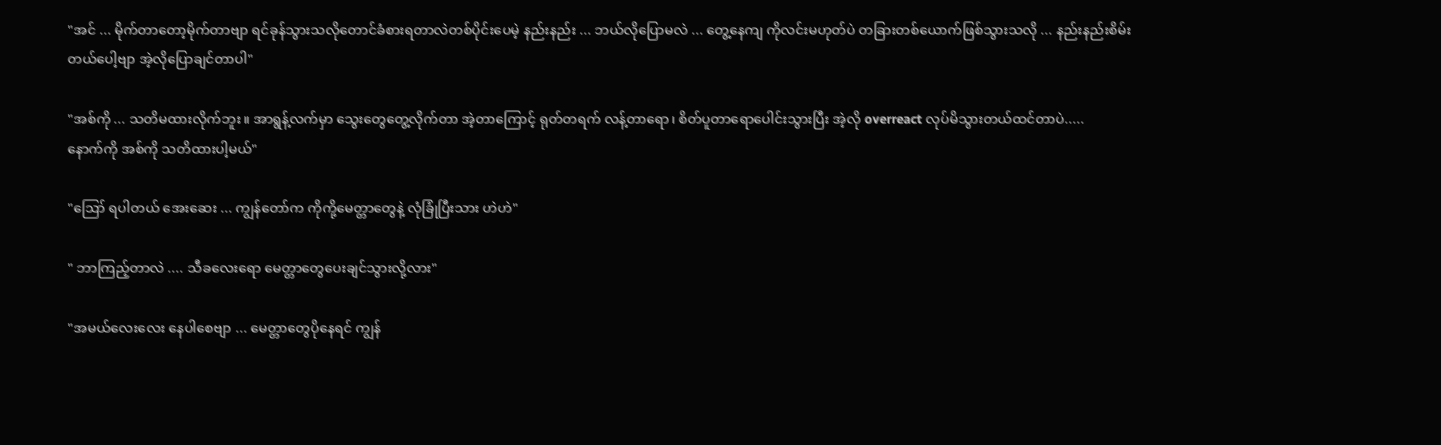"အင် ... မိုက်တာတော့မိုက်တာဗျာ ရင်ခုန်သွားသလိုတောင်ခံစားရတာလဲတစ်ပိုင်းပေမဲ့ နည်းနည်း ... ဘယ်လိုပြောမလဲ ... တွေ့နေကျ ကိုလင်းမဟုတ်ပဲ တခြားတစ်ယောက်ဖြစ်သွားသလို ... နည်းနည်းစိမ်းတယ်ပေါ့ဗျာ အဲ့လို‌ပြောချင်တာပါ"

"အစ်ကို ... သတိမထားလိုက်ဘူး။ အာရွန့်လက်မှာ သွေးတွေတွေ့လိုက်တာ အဲ့တာကြောင့် ရုတ်တရက် လန့်တာရော၊ စိတ်ပူတာရောပေါင်းသွားပြီး အဲ့လို overreact လုပ်မိသွားတယ်ထင်တာပဲ.....
နောက်ကို အစ်ကို သတိထားပါ့မယ်"

"ဪ ရပါတယ် အေးဆေး ... ကျွန်တော်က ကိုကို့မေတ္တာတွေနဲ့ လုံခြုံပြီးသား ဟဲဟဲ"

" ဘာကြည့်တာလဲ .... သီခလေးရော မေတ္တာတွေပေးချင်သွားလို့လား"

"အမယ်လေးလေး နေပါစေဗျာ ... မေတ္တာတွေပိုနေရင် ကျွန်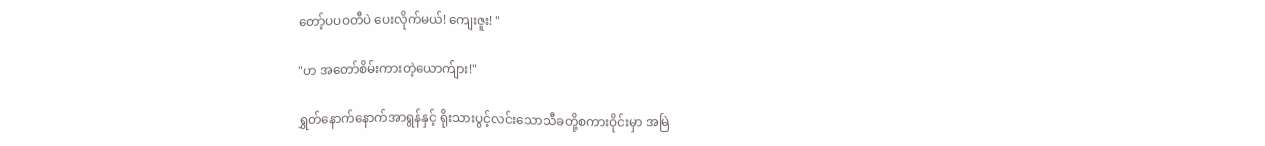တော့်ပပဝတီပဲ ပေးလိုက်မယ်! ကျေးဇူး! "

"ဟ အတော်စိမ်းကားတဲ့ယောက်ျား!"

ရွှတ်နောက်နောက်အာရွန်နှင့် ရိုးသားပွင့်လင်းသောသီခတို့စကားဝိုင်းမှာ အမြဲ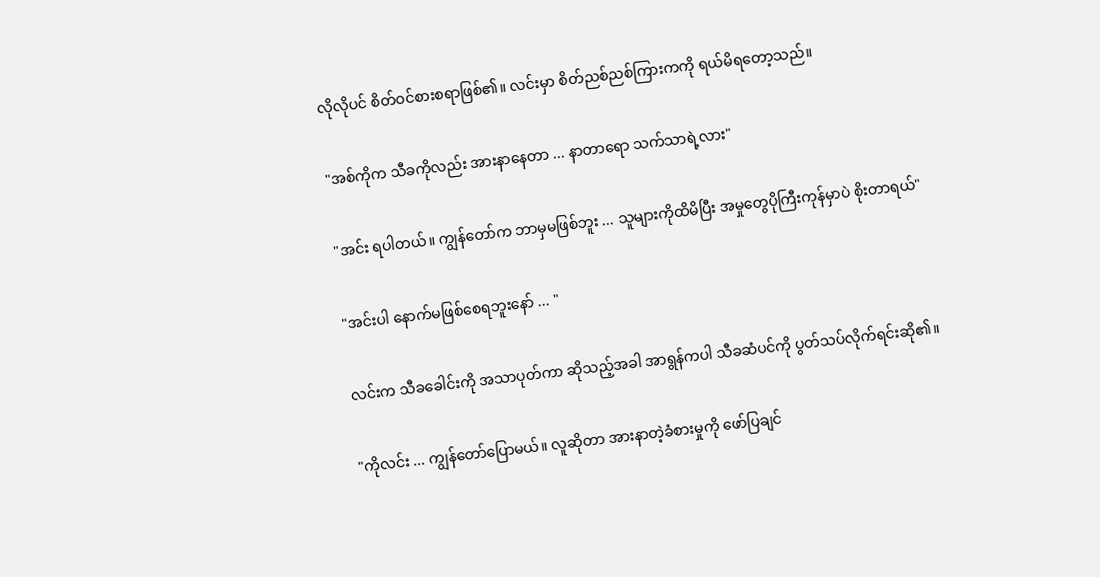လိုလိုပင် စိတ်ဝင်စားစရာဖြစ်၏။ လင်းမှာ စိတ်ညစ်ညစ်ကြားကကို ရယ်မိရတော့သည်။

"အစ်ကိုက သီခကိုလည်း အားနာနေတာ ... နာတာရော သက်သာရဲ့လား"

"အင်း ရပါတယ်။ ကျွန်တော်က ဘာမှမဖြစ်ဘူး ... သူများကိုထိမိပြီး အမှုတွေပိုကြီးကုန်မှာပဲ စိုးတာရယ်"

"အင်းပါ နောက်မဖြစ်စေရဘူးနော် ... "

လင်းက သီခခေါင်းကို အသာပုတ်ကာ ဆိုသည့်အခါ အာရွန်ကပါ သီခဆံပင်ကို ပွတ်သပ်လိုက်ရင်းဆို၏။

"ကိုလင်း ... ကျွန်တော်ပြောမယ်။ လူဆိုတာ အားနာတဲ့ခံစားမှုကို ဖော်ပြချင်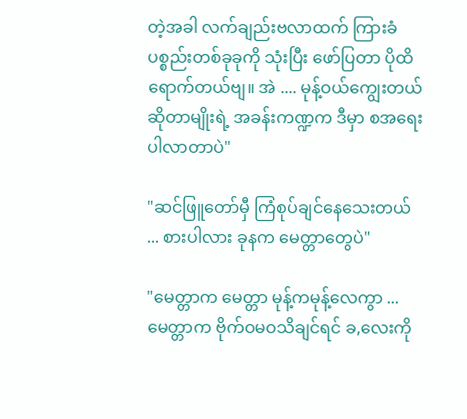တဲ့အခါ လက်ချည်းဗလာထက် ကြားခံပစ္စည်းတစ်ခုခုကို သုံးပြီး ဖော်ပြတာ ပိုထိရောက်တယ်ဗျ။ အဲ .... မုန့်ဝယ်ကျွေးတယ်ဆိုတာမျိုးရဲ့ အခန်းကဏ္ဍက ဒီမှာ စအရေးပါလာတာပဲ"

"ဆင်ဖြူတော်မှီ ကြံစုပ်ချင်နေသေးတယ် ... စားပါလား ခုနက မေတ္တာတွေပဲ"

"မေတ္တာက မေတ္တာ မုန့်ကမုန့်လေကွာ ... မေတ္တာက ဗိုက်ဝမဝသိချင်ရင် ခ,လေးကို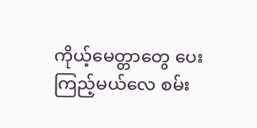ကိုယ့်မေတ္တာတွေ ပေးကြည့်‌မယ်လေ စမ်း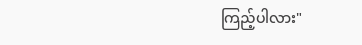ကြည့်ပါလား"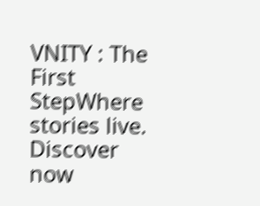VNITY : The First StepWhere stories live. Discover now